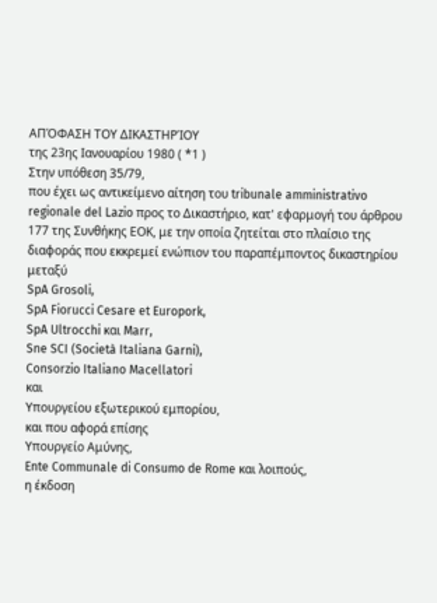ΑΠΌΦΑΣΗ ΤΟΥ ΔΙΚΑΣΤΗΡΊΟΥ
της 23ης Ιανουαρίου 1980 ( *1 )
Στην υπόθεση 35/79,
που έχει ως αντικείμενο αίτηση του tribunale amministrativo regionale del Lazio προς το Δικαστήριο, κατ' εφαρμογή του άρθρου 177 της Συνθήκης ΕΟΚ, με την οποία ζητείται στο πλαίσιο της διαφοράς που εκκρεμεί ενώπιον του παραπέμποντος δικαστηρίου μεταξύ
SpA Grosoli,
SpA Fiorucci Cesare et Europork,
SpA Ultrocchi και Marr,
Sne SCI (Società Italiana Garni),
Consorzio Italiano Macellatori
και
Υπουργείου εξωτερικού εμπορίου,
και που αφορά επίσης
Υπουργείο Αμύνης,
Ente Communale di Consumo de Rome και λοιπούς,
η έκδοση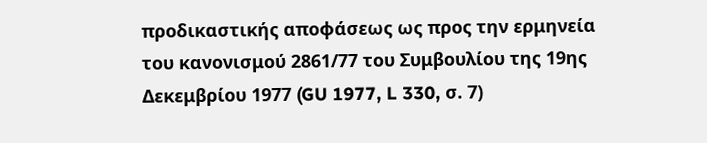προδικαστικής αποφάσεως ως προς την ερμηνεία του κανονισμού 2861/77 του Συμβουλίου της 19ης Δεκεμβρίου 1977 (GU 1977, L 330, σ. 7)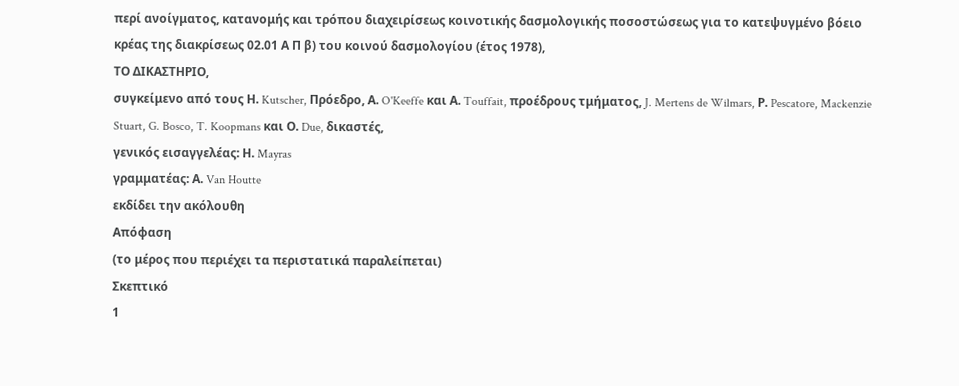περί ανοίγματος, κατανομής και τρόπου διαχειρίσεως κοινοτικής δασμολογικής ποσοστώσεως για το κατεψυγμένο βόειο κρέας της διακρίσεως 02.01 Α Π β) του κοινού δασμολογίου (έτος 1978),
ΤΟ ΔΙΚΑΣΤΗΡΙΟ,
συγκείμενο από τους Η. Kutscher, Πρόεδρο, Α. O'Keeffe και Α. Touffait, προέδρους τμήματος, J. Mertens de Wilmars, Ρ. Pescatore, Mackenzie Stuart, G. Bosco, T. Koopmans και Ο. Due, δικαστές,
γενικός εισαγγελέας: Η. Mayras
γραμματέας: Α. Van Houtte
εκδίδει την ακόλουθη
Απόφαση
(το μέρος που περιέχει τα περιστατικά παραλείπεται)
Σκεπτικό
1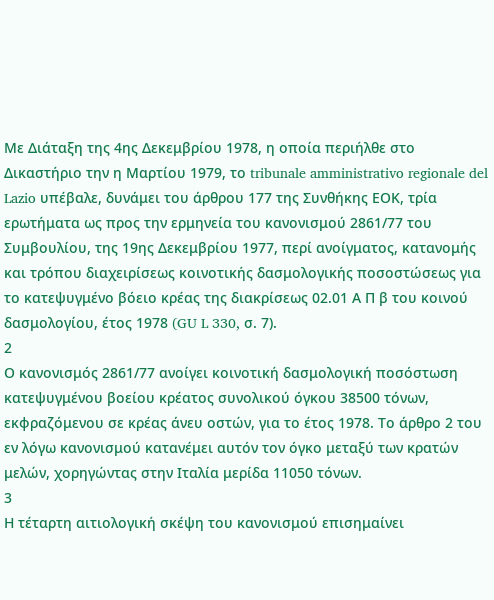Με Διάταξη της 4ης Δεκεμβρίου 1978, η οποία περιήλθε στο Δικαστήριο την η Μαρτίου 1979, το tribunale amministrativo regionale del Lazio υπέβαλε, δυνάμει του άρθρου 177 της Συνθήκης ΕΟΚ, τρία ερωτήματα ως προς την ερμηνεία του κανονισμού 2861/77 του Συμβουλίου, της 19ης Δεκεμβρίου 1977, περί ανοίγματος, κατανομής και τρόπου διαχειρίσεως κοινοτικής δασμολογικής ποσοστώσεως για το κατεψυγμένο βόειο κρέας της διακρίσεως 02.01 Α Π β του κοινού δασμολογίου, έτος 1978 (GU L 330, σ. 7).
2
Ο κανονισμός 2861/77 ανοίγει κοινοτική δασμολογική ποσόστωση κατεψυγμένου βοείου κρέατος συνολικού όγκου 38500 τόνων, εκφραζόμενου σε κρέας άνευ οστών, για το έτος 1978. Το άρθρο 2 του εν λόγω κανονισμού κατανέμει αυτόν τον όγκο μεταξύ των κρατών μελών, χορηγώντας στην Ιταλία μερίδα 11050 τόνων.
3
Η τέταρτη αιτιολογική σκέψη του κανονισμού επισημαίνει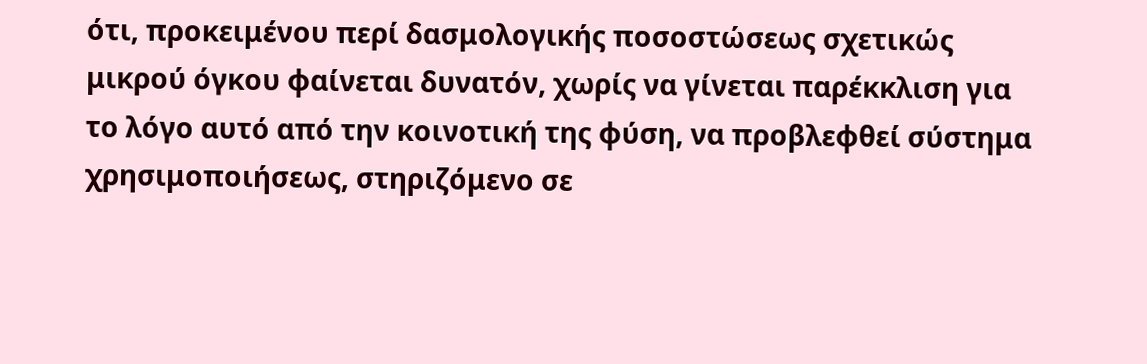ότι, προκειμένου περί δασμολογικής ποσοστώσεως σχετικώς μικρού όγκου φαίνεται δυνατόν, χωρίς να γίνεται παρέκκλιση για το λόγο αυτό από την κοινοτική της φύση, να προβλεφθεί σύστημα χρησιμοποιήσεως, στηριζόμενο σε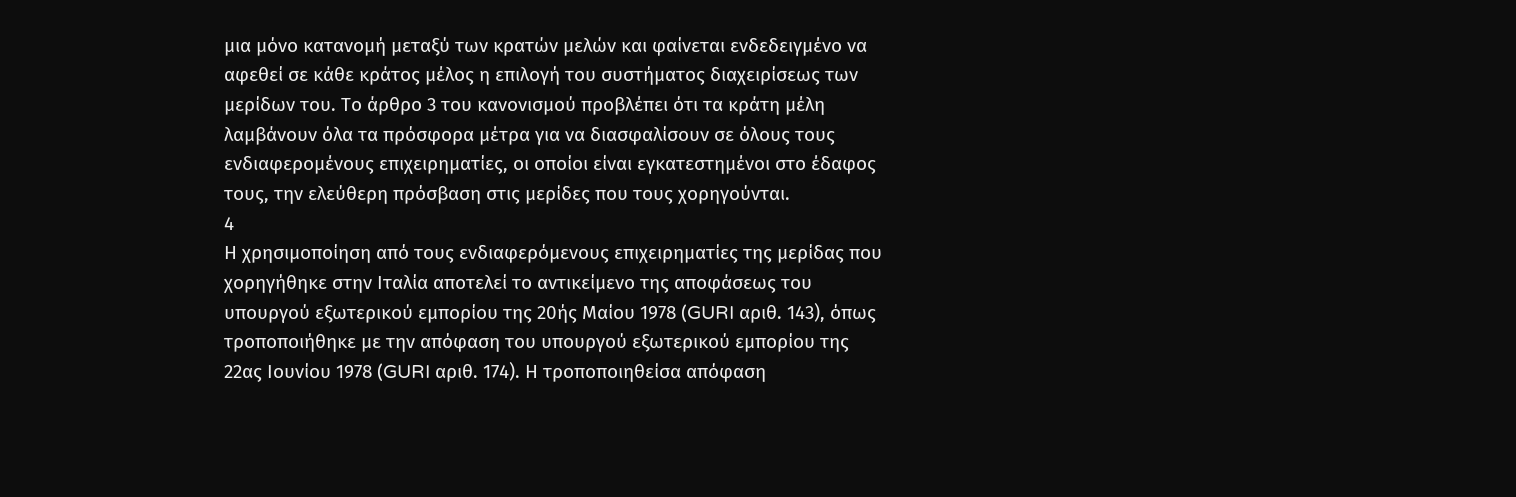μια μόνο κατανομή μεταξύ των κρατών μελών και φαίνεται ενδεδειγμένο να αφεθεί σε κάθε κράτος μέλος η επιλογή του συστήματος διαχειρίσεως των μερίδων του. Το άρθρο 3 του κανονισμού προβλέπει ότι τα κράτη μέλη λαμβάνουν όλα τα πρόσφορα μέτρα για να διασφαλίσουν σε όλους τους ενδιαφερομένους επιχειρηματίες, οι οποίοι είναι εγκατεστημένοι στο έδαφος τους, την ελεύθερη πρόσβαση στις μερίδες που τους χορηγούνται.
4
Η χρησιμοποίηση από τους ενδιαφερόμενους επιχειρηματίες της μερίδας που χορηγήθηκε στην Ιταλία αποτελεί το αντικείμενο της αποφάσεως του υπουργού εξωτερικού εμπορίου της 20ής Μαίου 1978 (GURI αριθ. 143), όπως τροποποιήθηκε με την απόφαση του υπουργού εξωτερικού εμπορίου της 22ας Ιουνίου 1978 (GURI αριθ. 174). Η τροποποιηθείσα απόφαση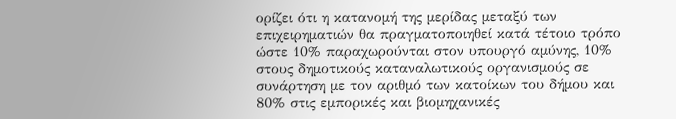ορίζει ότι η κατανομή της μερίδας μεταξύ των επιχειρηματιών θα πραγματοποιηθεί κατά τέτοιο τρόπο ώστε 10% παραχωρούνται στον υπουργό αμύνης, 10% στους δημοτικούς καταναλωτικούς οργανισμούς σε συνάρτηση με τον αριθμό των κατοίκων του δήμου και 80% στις εμπορικές και βιομηχανικές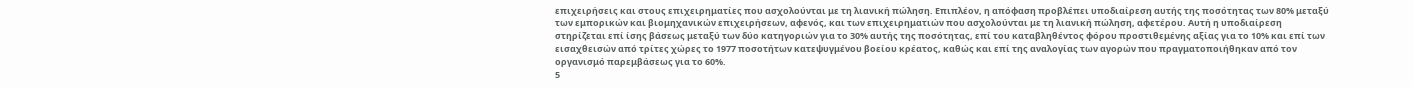επιχειρήσεις και στους επιχειρηματίες που ασχολούνται με τη λιανική πώληση. Επιπλέον, η απόφαση προβλέπει υποδιαίρεση αυτής της ποσότητας των 80% μεταξύ των εμπορικών και βιομηχανικών επιχειρήσεων, αφενός, και των επιχειρηματιών που ασχολούνται με τη λιανική πώληση, αφετέρου. Αυτή η υποδιαίρεση στηρίζεται επί ίσης βάσεως μεταξύ των δύο κατηγοριών για το 30% αυτής της ποσότητας, επί του καταβληθέντος φόρου προστιθεμένης αξίας για το 10% και επί των εισαχθεισών από τρίτες χώρες το 1977 ποσοτήτων κατεψυγμένου βοείου κρέατος, καθώς και επί της αναλογίας των αγορών που πραγματοποιήθηκαν από τον οργανισμό παρεμβάσεως για το 60%.
5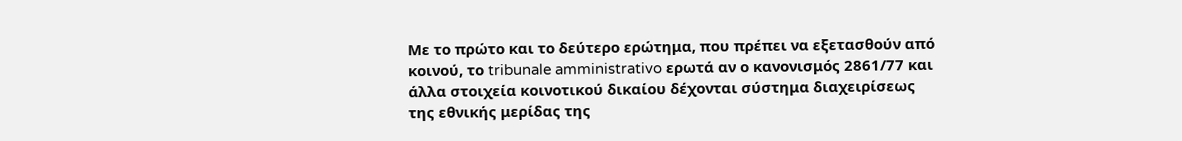Με το πρώτο και το δεύτερο ερώτημα, που πρέπει να εξετασθούν από κοινού, το tribunale amministrativo ερωτά αν ο κανονισμός 2861/77 και άλλα στοιχεία κοινοτικού δικαίου δέχονται σύστημα διαχειρίσεως της εθνικής μερίδας της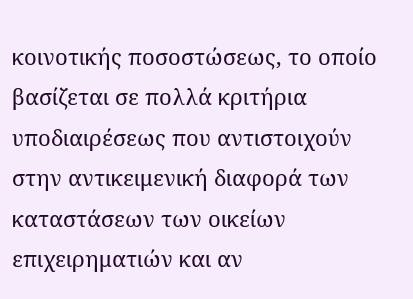κοινοτικής ποσοστώσεως, το οποίο βασίζεται σε πολλά κριτήρια υποδιαιρέσεως που αντιστοιχούν στην αντικειμενική διαφορά των καταστάσεων των οικείων επιχειρηματιών και αν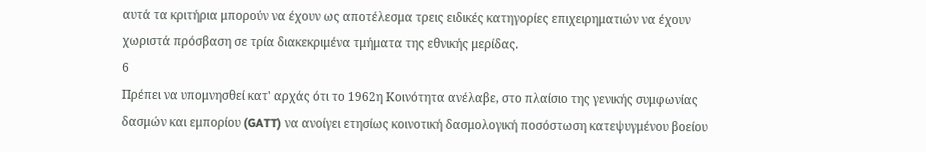αυτά τα κριτήρια μπορούν να έχουν ως αποτέλεσμα τρεις ειδικές κατηγορίες επιχειρηματιών να έχουν χωριστά πρόσβαση σε τρία διακεκριμένα τμήματα της εθνικής μερίδας.
6
Πρέπει να υπομνησθεί κατ' αρχάς ότι το 1962η Κοινότητα ανέλαβε, στο πλαίσιο της γενικής συμφωνίας δασμών και εμπορίου (GATT) να ανοίγει ετησίως κοινοτική δασμολογική ποσόστωση κατεψυγμένου βοείου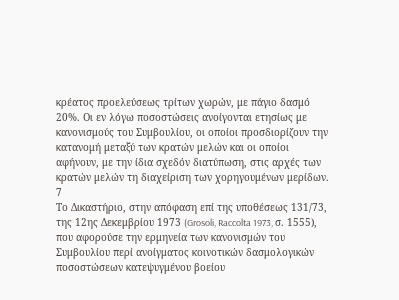κρέατος προελεύσεως τρίτων χωρών, με πάγιο δασμό 20%. Οι εν λόγω ποσοστώσεις ανοίγονται ετησίως με κανονισμούς του Συμβουλίου, οι οποίοι προσδιορίζουν την κατανομή μεταξύ των κρατών μελών και οι οποίοι αφήνουν, με την ίδια σχεδόν διατύπωση, στις αρχές των κρατών μελών τη διαχείριση των χορηγουμένων μερίδων.
7
Το Δικαστήριο, στην απόφαση επί της υποθέσεως 131/73, της 12ης Δεκεμβρίου 1973 (Grosoli, Raccolta 1973, σ. 1555), που αφορούσε την ερμηνεία των κανονισμών του Συμβουλίου περί ανοίγματος κοινοτικών δασμολογικών ποσοστώσεων κατεψυγμένου βοείου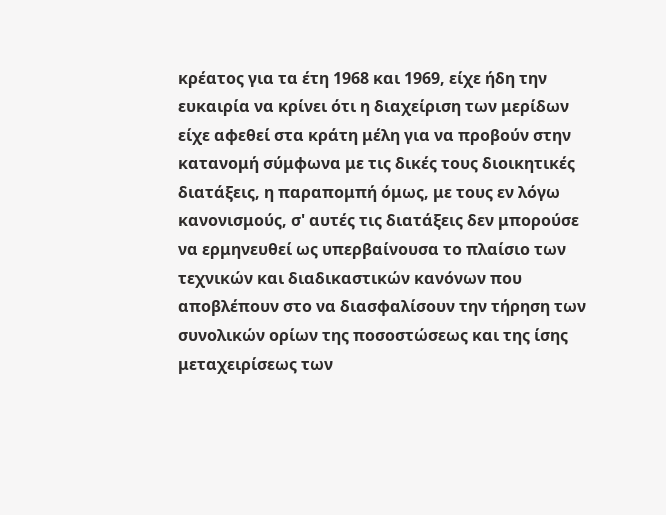κρέατος για τα έτη 1968 και 1969, είχε ήδη την ευκαιρία να κρίνει ότι η διαχείριση των μερίδων είχε αφεθεί στα κράτη μέλη για να προβούν στην κατανομή σύμφωνα με τις δικές τους διοικητικές διατάξεις, η παραπομπή όμως, με τους εν λόγω κανονισμούς, σ' αυτές τις διατάξεις δεν μπορούσε να ερμηνευθεί ως υπερβαίνουσα το πλαίσιο των τεχνικών και διαδικαστικών κανόνων που αποβλέπουν στο να διασφαλίσουν την τήρηση των συνολικών ορίων της ποσοστώσεως και της ίσης μεταχειρίσεως των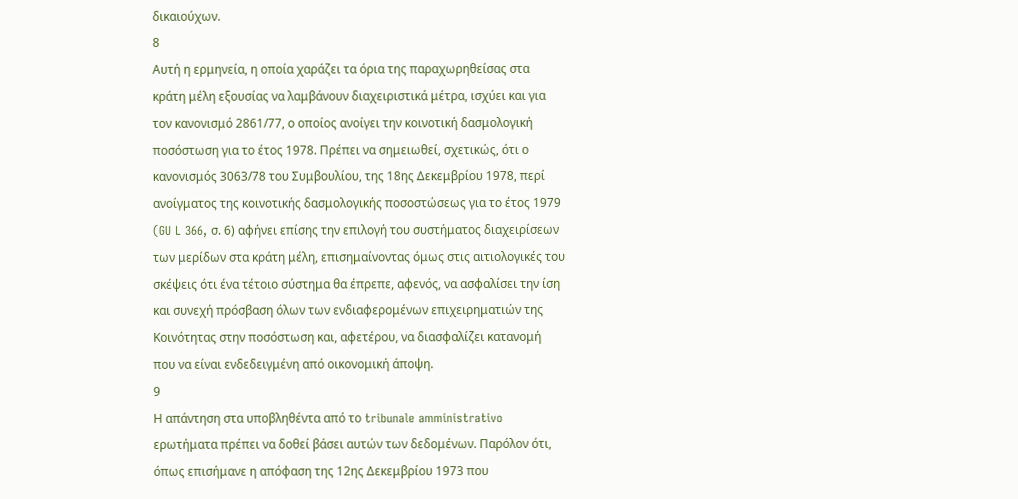δικαιούχων.
8
Αυτή η ερμηνεία, η οποία χαράζει τα όρια της παραχωρηθείσας στα κράτη μέλη εξουσίας να λαμβάνουν διαχειριστικά μέτρα, ισχύει και για τον κανονισμό 2861/77, ο οποίος ανοίγει την κοινοτική δασμολογική ποσόστωση για το έτος 1978. Πρέπει να σημειωθεί, σχετικώς, ότι ο κανονισμός 3063/78 του Συμβουλίου, της 18ης Δεκεμβρίου 1978, περί ανοίγματος της κοινοτικής δασμολογικής ποσοστώσεως για το έτος 1979 (GU L 366, σ. 6) αφήνει επίσης την επιλογή του συστήματος διαχειρίσεων των μερίδων στα κράτη μέλη, επισημαίνοντας όμως στις αιτιολογικές του σκέψεις ότι ένα τέτοιο σύστημα θα έπρεπε, αφενός, να ασφαλίσει την ίση και συνεχή πρόσβαση όλων των ενδιαφερομένων επιχειρηματιών της Κοινότητας στην ποσόστωση και, αφετέρου, να διασφαλίζει κατανομή που να είναι ενδεδειγμένη από οικονομική άποψη.
9
Η απάντηση στα υποβληθέντα από το tribunale amministrativo ερωτήματα πρέπει να δοθεί βάσει αυτών των δεδομένων. Παρόλον ότι, όπως επισήμανε η απόφαση της 12ης Δεκεμβρίου 1973 που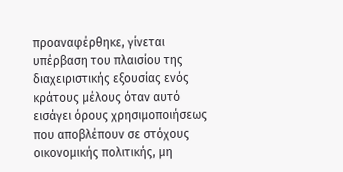προαναφέρθηκε, γίνεται υπέρβαση του πλαισίου της διαχειριστικής εξουσίας ενός κράτους μέλους όταν αυτό εισάγει όρους χρησιμοποιήσεως που αποβλέπουν σε στόχους οικονομικής πολιτικής, μη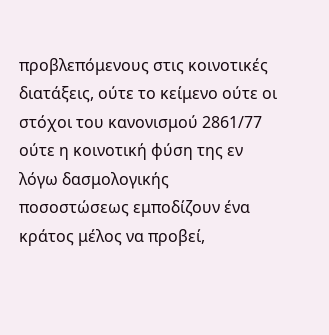προβλεπόμενους στις κοινοτικές διατάξεις, ούτε το κείμενο ούτε οι στόχοι του κανονισμού 2861/77 ούτε η κοινοτική φύση της εν λόγω δασμολογικής ποσοστώσεως εμποδίζουν ένα κράτος μέλος να προβεί,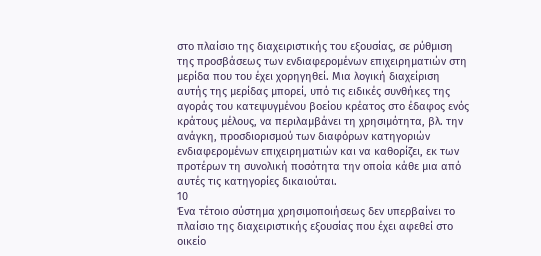στο πλαίσιο της διαχειριστικής του εξουσίας, σε ρύθμιση της προσβάσεως των ενδιαφερομένων επιχειρηματιών στη μερίδα που του έχει χορηγηθεί. Μια λογική διαχείριση αυτής της μερίδας μπορεί, υπό τις ειδικές συνθήκες της αγοράς του κατεψυγμένου βοείου κρέατος στο έδαφος ενός κράτους μέλους, να περιλαμβάνει τη χρησιμότητα, βλ. την ανάγκη, προσδιορισμού των διαφόρων κατηγοριών ενδιαφερομένων επιχειρηματιών και να καθορίζει, εκ των προτέρων τη συνολική ποσότητα την οποία κάθε μια από αυτές τις κατηγορίες δικαιούται.
10
Ένα τέτοιο σύστημα χρησιμοποιήσεως δεν υπερβαίνει το πλαίσιο της διαχειριστικής εξουσίας που έχει αφεθεί στο οικείο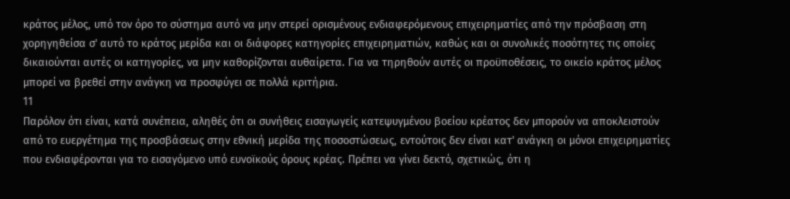κράτος μέλος, υπό τον όρο το σύστημα αυτό να μην στερεί ορισμένους ενδιαφερόμενους επιχειρηματίες από την πρόσβαση στη χορηγηθείσα σ' αυτό το κράτος μερίδα και οι διάφορες κατηγορίες επιχειρηματιών, καθώς και οι συνολικές ποσότητες τις οποίες δικαιούνται αυτές οι κατηγορίες, να μην καθορίζονται αυθαίρετα. Για να τηρηθούν αυτές οι προϋποθέσεις, το οικείο κράτος μέλος μπορεί να βρεθεί στην ανάγκη να προσφύγει σε πολλά κριτήρια.
11
Παρόλον ότι είναι, κατά συνέπεια, αληθές ότι οι συνήθεις εισαγωγείς κατεψυγμένου βοείου κρέατος δεν μπορούν να αποκλειστούν από το ευεργέτημα της προσβάσεως στην εθνική μερίδα της ποσοστώσεως, εντούτοις δεν είναι κατ' ανάγκη οι μόνοι επιχειρηματίες που ενδιαφέρονται για το εισαγόμενο υπό ευνοϊκούς όρους κρέας. Πρέπει να γίνει δεκτό, σχετικώς, ότι η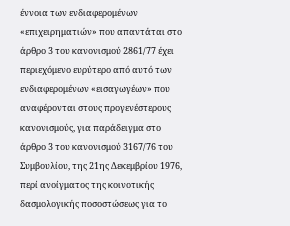έννοια των ενδιαφερομένων «επιχειρηματιών» που απαντάται στο άρθρο 3 του κανονισμού 2861/77 έχει περιεχόμενο ευρύτερο από αυτό των ενδιαφερομένων «εισαγωγέων» που αναφέρονται στους προγενέστερους κανονισμούς, για παράδειγμα στο άρθρο 3 του κανονισμού 3167/76 του Συμβουλίου, της 21ης Δεκεμβρίου 1976, περί ανοίγματος της κοινοτικής δασμολογικής ποσοστώσεως για το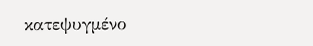κατεψυγμένο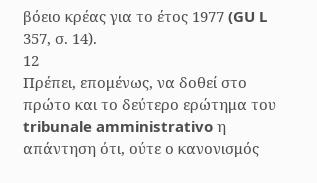βόειο κρέας για το έτος 1977 (GU L 357, σ. 14).
12
Πρέπει, επομένως, να δοθεί στο πρώτο και το δεύτερο ερώτημα του tribunale amministrativo η απάντηση ότι, ούτε ο κανονισμός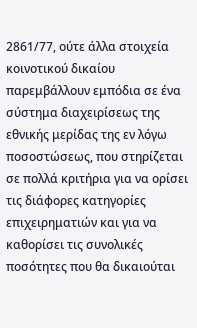2861/77, ούτε άλλα στοιχεία κοινοτικού δικαίου παρεμβάλλουν εμπόδια σε ένα σύστημα διαχειρίσεως της εθνικής μερίδας της εν λόγω ποσοστώσεως, που στηρίζεται σε πολλά κριτήρια για να ορίσει τις διάφορες κατηγορίες επιχειρηματιών και για να καθορίσει τις συνολικές ποσότητες που θα δικαιούται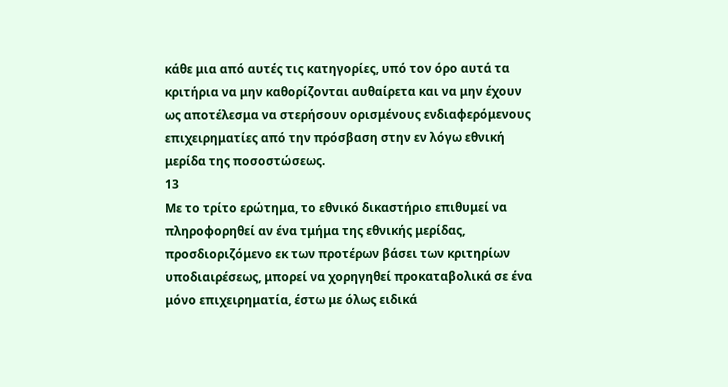κάθε μια από αυτές τις κατηγορίες, υπό τον όρο αυτά τα κριτήρια να μην καθορίζονται αυθαίρετα και να μην έχουν ως αποτέλεσμα να στερήσουν ορισμένους ενδιαφερόμενους επιχειρηματίες από την πρόσβαση στην εν λόγω εθνική μερίδα της ποσοστώσεως.
13
Με το τρίτο ερώτημα, το εθνικό δικαστήριο επιθυμεί να πληροφορηθεί αν ένα τμήμα της εθνικής μερίδας, προσδιοριζόμενο εκ των προτέρων βάσει των κριτηρίων υποδιαιρέσεως, μπορεί να χορηγηθεί προκαταβολικά σε ένα μόνο επιχειρηματία, έστω με όλως ειδικά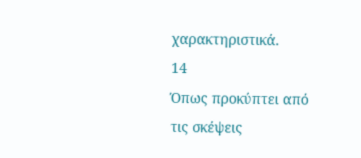χαρακτηριστικά.
14
Όπως προκύπτει από τις σκέψεις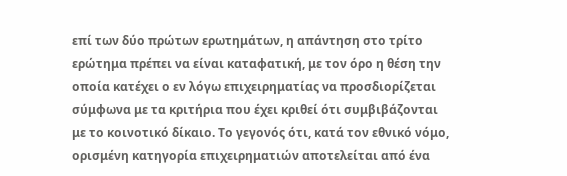επί των δύο πρώτων ερωτημάτων, η απάντηση στο τρίτο ερώτημα πρέπει να είναι καταφατική, με τον όρο η θέση την οποία κατέχει ο εν λόγω επιχειρηματίας να προσδιορίζεται σύμφωνα με τα κριτήρια που έχει κριθεί ότι συμβιβάζονται με το κοινοτικό δίκαιο. Το γεγονός ότι, κατά τον εθνικό νόμο, ορισμένη κατηγορία επιχειρηματιών αποτελείται από ένα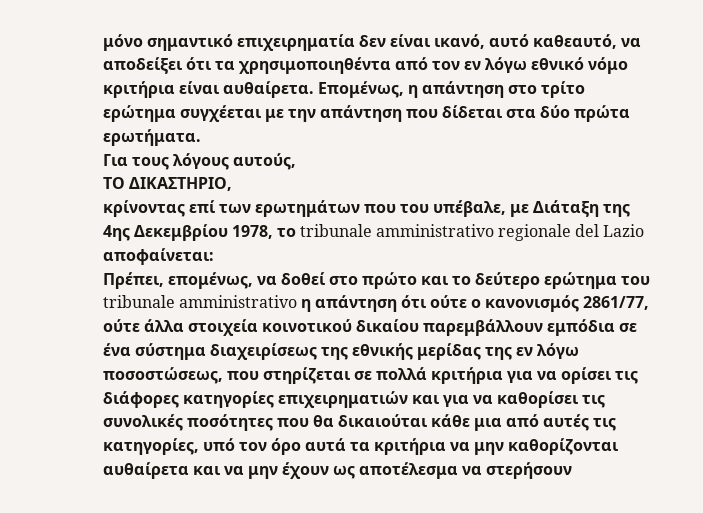μόνο σημαντικό επιχειρηματία δεν είναι ικανό, αυτό καθεαυτό, να αποδείξει ότι τα χρησιμοποιηθέντα από τον εν λόγω εθνικό νόμο κριτήρια είναι αυθαίρετα. Επομένως, η απάντηση στο τρίτο ερώτημα συγχέεται με την απάντηση που δίδεται στα δύο πρώτα ερωτήματα.
Για τους λόγους αυτούς,
ΤΟ ΔΙΚΑΣΤΗΡΙΟ,
κρίνοντας επί των ερωτημάτων που του υπέβαλε, με Διάταξη της 4ης Δεκεμβρίου 1978, το tribunale amministrativo regionale del Lazio αποφαίνεται:
Πρέπει, επομένως, να δοθεί στο πρώτο και το δεύτερο ερώτημα του tribunale amministrativo η απάντηση ότι ούτε ο κανονισμός 2861/77, ούτε άλλα στοιχεία κοινοτικού δικαίου παρεμβάλλουν εμπόδια σε ένα σύστημα διαχειρίσεως της εθνικής μερίδας της εν λόγω ποσοστώσεως, που στηρίζεται σε πολλά κριτήρια για να ορίσει τις διάφορες κατηγορίες επιχειρηματιών και για να καθορίσει τις συνολικές ποσότητες που θα δικαιούται κάθε μια από αυτές τις κατηγορίες, υπό τον όρο αυτά τα κριτήρια να μην καθορίζονται αυθαίρετα και να μην έχουν ως αποτέλεσμα να στερήσουν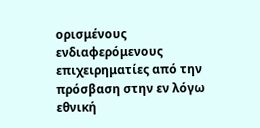ορισμένους ενδιαφερόμενους επιχειρηματίες από την πρόσβαση στην εν λόγω εθνική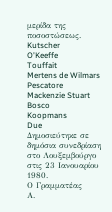μερίδα της ποσοστώσεως.
Kutscher
O'Keeffe
Touffait
Mertens de Wilmars
Pescatore
Mackenzie Stuart
Bosco
Koopmans
Due
Δημοσιεύτηκε σε δημόσια συνεδρίαση στο Λουξεμβούργο στις 23 Ιανουαρίου 1980.
Ο Γραμματέας
Α.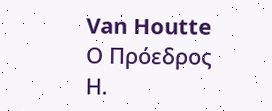Van Houtte
Ο Πρόεδρος
Η.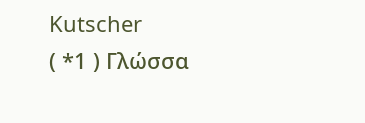Kutscher
( *1 ) Γλώσσα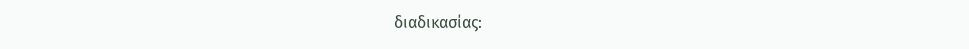διαδικασίας: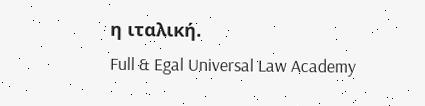η ιταλική.
Full & Egal Universal Law Academy